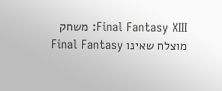Final Fantasy XIII: משחק מוצלח שאינו Final Fantasy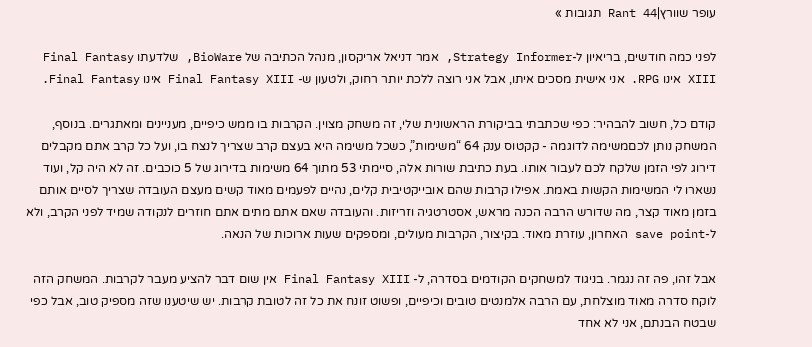עופר שוורץ|Rant 44 תגובות »

לפני כמה חודשים, בריאיון ל-Strategy Informer, אמר דניאל אריקסון, מנהל הכתיבה של BioWare, שלדעתו Final Fantasy XIII אינו RPG. אני אישית מסכים איתו, אבל אני רוצה ללכת יותר רחוק, ולטעון ש- Final Fantasy XIII אינו Final Fantasy.

קודם כל, חשוב להבהיר: כפי שכתבתי בביקורת הראשונית שלי, זה משחק מצוין. הקרבות בו ממש כיפיים, מעניינים ומאתגרים. בנוסף, המשחק נותן לכםמשימה לדוגמה - קקטוס ענק 64 “משימות”, כשכל משימה היא בעצם קרב שצריך לנצח בו, ועל כל קרב אתם מקבלים דירוג לפי הזמן שלקח לכם לעבור אותו. בעת כתיבת שורות אלה, סיימתי 53 מתוך 64 משימות בדירוג של 5 כוכבים. זה לא היה קל, ועוד נשארו לי המשימות הקשות באמת. אפילו קרבות שהם אובייקטיבית קלים, נהיים לפעמים מאוד קשים מעצם העובדה שצריך לסיים אותם בזמן מאוד קצר, מה שדורש הרבה הכנה מראש, אסטרטגיה וזריזות. והעובדה שאם אתם מתים אתם חוזרים לנקודה שמיד לפני הקרב, ולא ל-save point האחרון, עוזרת מאוד. בקיצור, הקרבות מעולים, ומספקים שעות ארוכות של הנאה.

אבל זהו, פה זה נגמר. בניגוד למשחקים הקודמים בסדרה, ל- Final Fantasy XIII אין שום דבר להציע מעבר לקרבות. המשחק הזה לוקח סדרה מאוד מוצלחת, עם הרבה אלמנטים טובים וכיפיים, ופשוט זונח את כל זה לטובת קרבות. יש שיטענו שזה מספיק טוב, אבל כפי שבטח הבנתם, אני לא אחד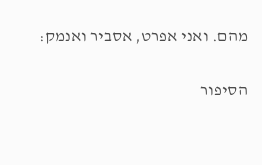מהם. ואני אפרט, אסביר ואנמק:

הסיפור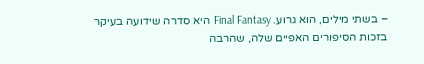– בשתי מילים, הוא גרוע. Final Fantasy היא סדרה שידועה בעיקר בזכות הסיפורים האפיים שלה, שהרבה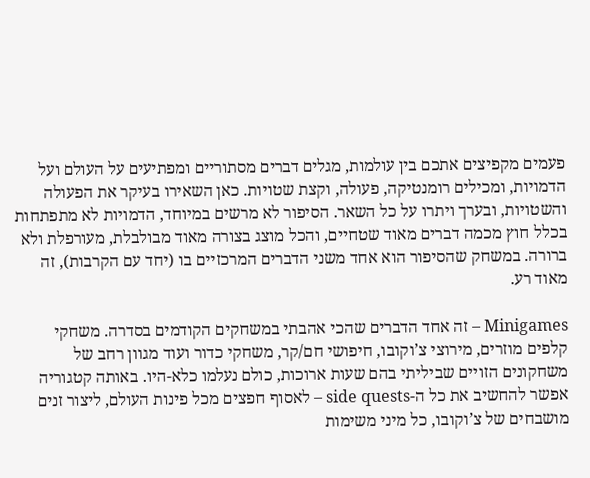פעמים מקפיצים אתכם בין עולמות, מגלים דברים מסתוריים ומפתיעים על העולם ועל הדמויות, ומכילים רומנטיקה, פעולה, וקצת שטויות. כאן השאירו בעיקר את הפעולה והשטויות, ובערך ויתרו על כל השאר. הסיפור לא מרשים במיוחד, הדמויות לא מתפתחות בכלל חוץ מכמה דברים מאוד שטחיים, והכל מוצג בצורה מאוד מבולבלת, מעורפלת ולא ברורה. במשחק שהסיפור הוא אחד משני הדברים המרכזיים בו (יחד עם הקרבות), זה מאוד רע.

Minigames – זה אחד הדברים שהכי אהבתי במשחקים הקודמים בסדרה. משחקי קלפים מוזרים, מירוצי צ’וקובו, חיפושי חם/קר, משחקי כדור ועוד מגוון רחב של משחקונים הזויים שביליתי בהם שעות ארוכות, כולם נעלמו כלא-היו. באותה קטגוריה אפשר להחשיב את כל ה-side quests – לאסוף חפצים מכל פינות העולם, ליצור זנים מושבחים של צ’וקובו, כל מיני משימות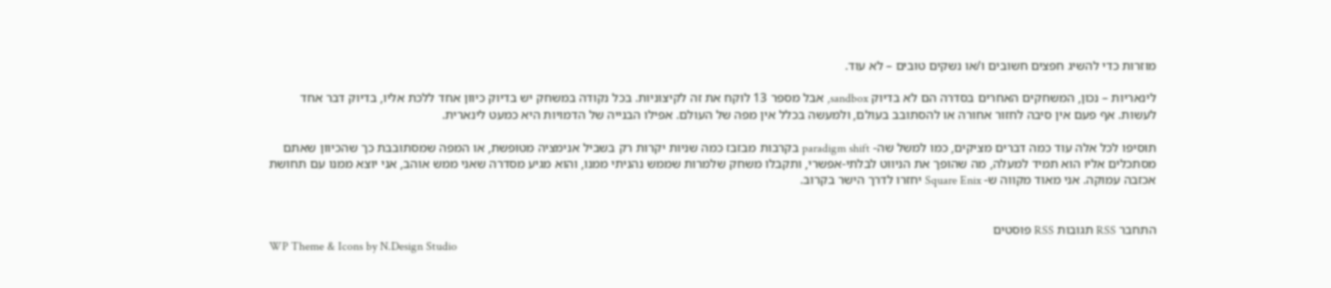מוזרות כדי להשיג חפצים חשובים ו/או נשקים טובים – לא עוד.

לינאריות – נכון, המשחקים האחרים בסדרה הם לא בדיוק sandbox, אבל מספר 13 לוקח את זה לקיצוניות. בכל נקודה במשחק יש בדיוק כיוון אחד ללכת אליו, בדיוק דבר אחד לעשות. אף פעם אין סיבה לחזור אחורה או להסתובב בעולם, ולמעשה בכלל אין מפה של העולם. אפילו הבנייה של הדמויות היא כמעט לינארית.

תוסיפו לכל אלה עוד כמה דברים מציקים, כמו למשל שה- paradigm shift בקרבות מבזבז כמה שניות יקרות רק בשביל אנימציה מטופשת, או המפה שמסתובבת כך שהכיוון שאתם מסתכלים אליו הוא תמיד למעלה, מה שהופך את הניווט לבלתי-אפשרי, ותקבלו משחק שלמרות שממש נהניתי ממנו, והוא מגיע מסדרה שאני ממש אוהב, אני יוצא ממנו עם תחושת אכזבה עמוקה. אני מאוד מקווה ש- Square Enix יחזרו לדרך הישר בקרוב.


התחבר RSS תגובות RSS פוסטים
WP Theme & Icons by N.Design Studio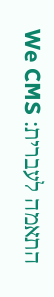התאמה לעברית: We CMS